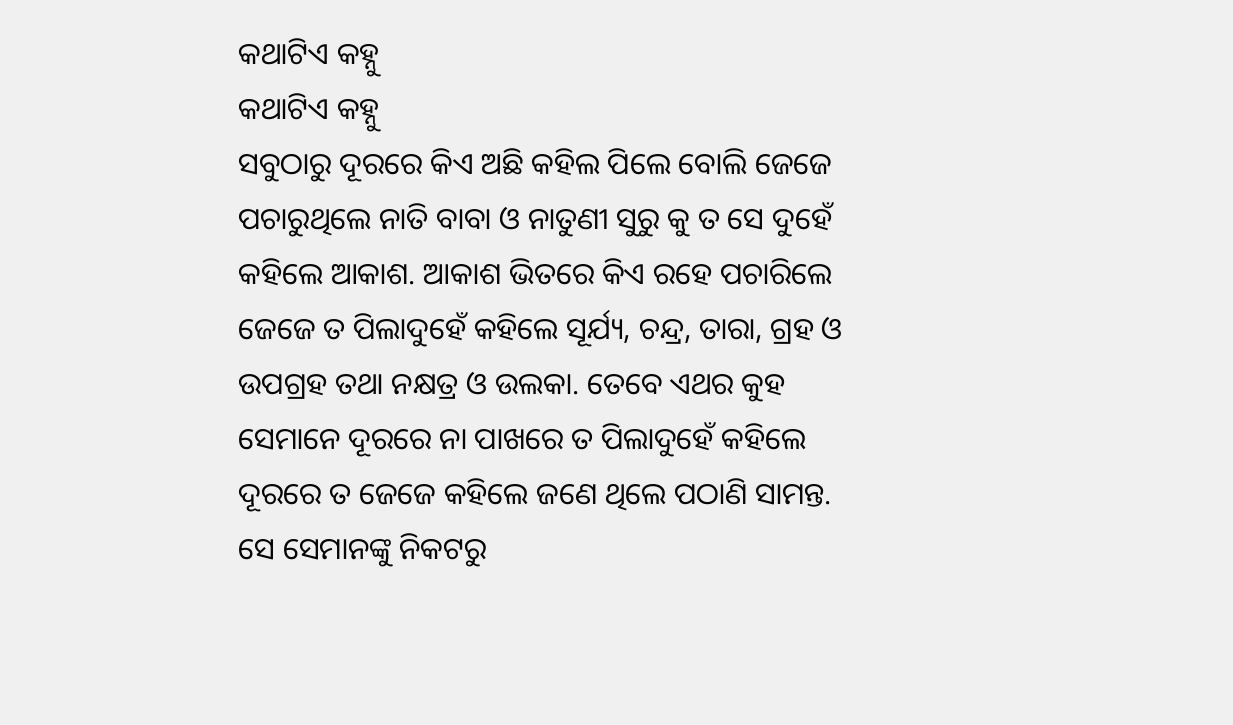କଥାଟିଏ କହ୍ନୁ
କଥାଟିଏ କହ୍ନୁ
ସବୁଠାରୁ ଦୂରରେ କିଏ ଅଛି କହିଲ ପିଲେ ବୋଲି ଜେଜେ ପଚାରୁଥିଲେ ନାତି ବାବା ଓ ନାତୁଣୀ ସୁରୁ କୁ ତ ସେ ଦୁହେଁ କହିଲେ ଆକାଶ. ଆକାଶ ଭିତରେ କିଏ ରହେ ପଚାରିଲେ ଜେଜେ ତ ପିଲାଦୁହେଁ କହିଲେ ସୂର୍ଯ୍ୟ, ଚନ୍ଦ୍ର, ତାରା, ଗ୍ରହ ଓ ଉପଗ୍ରହ ତଥା ନକ୍ଷତ୍ର ଓ ଉଲକା. ତେବେ ଏଥର କୁହ ସେମାନେ ଦୂରରେ ନା ପାଖରେ ତ ପିଲାଦୁହେଁ କହିଲେ ଦୂରରେ ତ ଜେଜେ କହିଲେ ଜଣେ ଥିଲେ ପଠାଣି ସାମନ୍ତ. ସେ ସେମାନଙ୍କୁ ନିକଟରୁ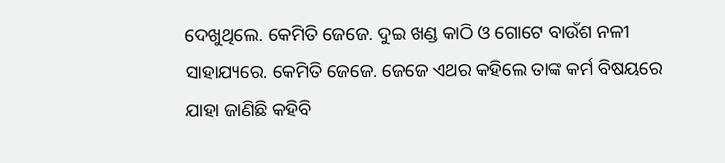ଦେଖୁଥିଲେ. କେମିତି ଜେଜେ. ଦୁଇ ଖଣ୍ଡ କାଠି ଓ ଗୋଟେ ବାଉଁଶ ନଳୀ ସାହାଯ୍ୟରେ. କେମିତି ଜେଜେ. ଜେଜେ ଏଥର କହିଲେ ତାଙ୍କ କର୍ମ ବିଷୟରେ ଯାହା ଜାଣିଛି କହିବି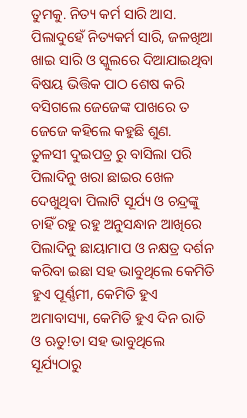ତୁମକୁ. ନିତ୍ୟ କର୍ମ ସାରି ଆସ. ପିଲାଦୁହେଁ ନିତ୍ୟକର୍ମ ସାରି, ଜଳଖିଆ ଖାଇ ସାରି ଓ ସ୍କୁଲରେ ଦିଆଯାଇଥିବା ବିଷୟ ଭିତ୍ତିକ ପାଠ ଶେଷ କରି ବସିଗଲେ ଜେଜେଙ୍କ ପାଖରେ ତ ଜେଜେ କହିଲେ କହୁଛି ଶୁଣ.
ତୁଳସୀ ଦୁଇପତ୍ର ରୁ ବାସିଲା ପରି ପିଲାଦିନୁ ଖରା ଛାଇର ଖେଳ ଦେଖୁଥିବା ପିଲାଟି ସୂର୍ଯ୍ୟ ଓ ଚନ୍ଦ୍ରଙ୍କୁ ଚାହିଁ ରହୁ ରହୁ ଅନୁସନ୍ଧାନ ଆଖିରେ ପିଲାଦିନୁ ଛାୟାମାପ ଓ ନକ୍ଷତ୍ର ଦର୍ଶନ କରିବା ଇଛା ସହ ଭାବୁଥିଲେ କେମିତି ହୁଏ ପୂର୍ଣ୍ଣମୀ, କେମିତି ହୁଏ ଅମାବାସ୍ୟା, କେମିତି ହୁଏ ଦିନ ରାତି ଓ ଋତୁ!ତା ସହ ଭାବୁଥିଲେ ସୂର୍ଯ୍ୟଠାରୁ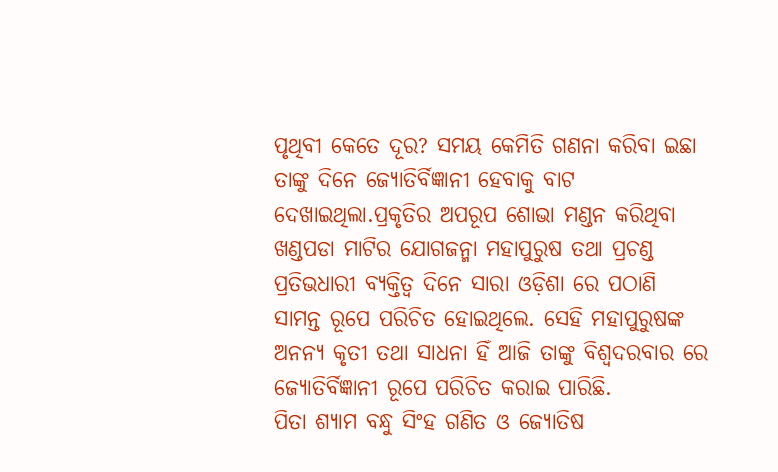ପୃଥିବୀ କେତେ ଦୂର? ସମୟ କେମିତି ଗଣନା କରିବା ଇଛା ତାଙ୍କୁ ଦିନେ ଜ୍ୟୋତିର୍ବିଜ୍ଞାନୀ ହେବାକୁ ବାଟ ଦେଖାଇଥିଲା.ପ୍ରକୃତିର ଅପରୂପ ଶୋଭା ମଣ୍ଡନ କରିଥିବା ଖଣ୍ଡପଡା ମାଟିର ଯୋଗଜନ୍ମା ମହାପୁରୁଷ ତଥା ପ୍ରଚଣ୍ଡ ପ୍ରତିଭଧାରୀ ବ୍ୟକ୍ତିତ୍ୱ ଦିନେ ସାରା ଓଡ଼ିଶା ରେ ପଠାଣି ସାମନ୍ତ ରୂପେ ପରିଚିତ ହୋଇଥିଲେ. ସେହି ମହାପୁରୁଷଙ୍କ ଅନନ୍ୟ କୃତୀ ତଥା ସାଧନା ହିଁ ଆଜି ତାଙ୍କୁ ବିଶ୍ୱଦରବାର ରେ ଜ୍ୟୋତିର୍ବିଜ୍ଞାନୀ ରୂପେ ପରିଚିତ କରାଇ ପାରିଛି.
ପିତା ଶ୍ୟାମ ବନ୍ଧୁ ସିଂହ ଗଣିତ ଓ ଜ୍ୟୋତିଷ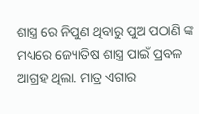ଶାସ୍ତ୍ର ରେ ନିପୁଣ ଥିବାରୁ ପୁଅ ପଠାଣି ଙ୍କ ମଧ୍ୟରେ ଜ୍ୟୋତିଷ ଶାସ୍ତ୍ର ପାଇଁ ପ୍ରବଳ ଆଗ୍ରହ ଥିଲା. ମାତ୍ର ଏଗାର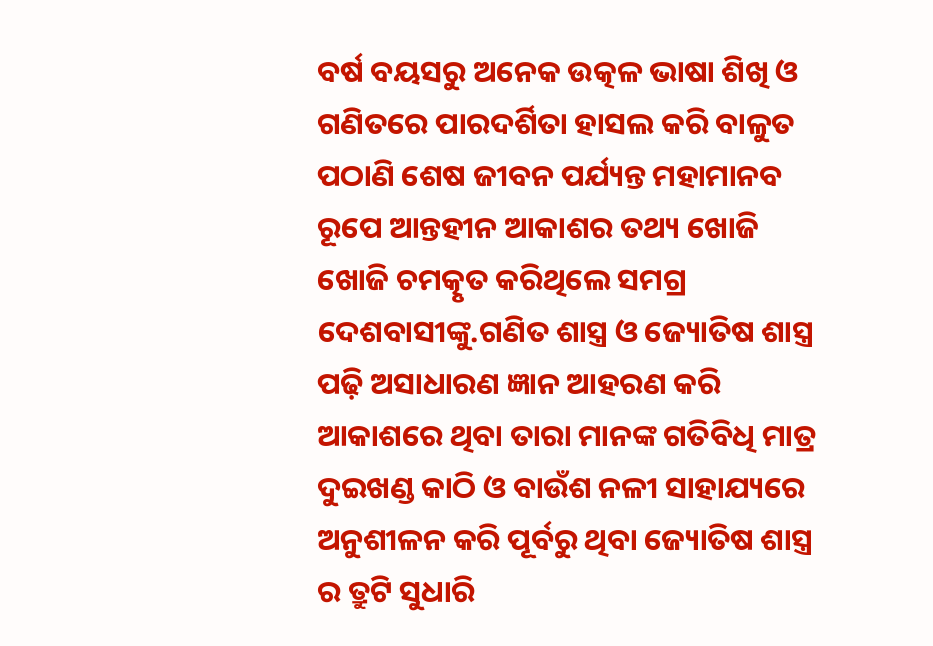ବର୍ଷ ବୟସରୁ ଅନେକ ଉତ୍କଳ ଭାଷା ଶିଖି ଓ ଗଣିତରେ ପାରଦର୍ଶିତା ହାସଲ କରି ବାଳୁତ ପଠାଣି ଶେଷ ଜୀବନ ପର୍ଯ୍ୟନ୍ତ ମହାମାନବ ରୂପେ ଆନ୍ତହୀନ ଆକାଶର ତଥ୍ୟ ଖୋଜି ଖୋଜି ଚମତ୍କୃତ କରିଥିଲେ ସମଗ୍ର ଦେଶବାସୀଙ୍କୁ.ଗଣିତ ଶାସ୍ତ୍ର ଓ ଜ୍ୟୋତିଷ ଶାସ୍ତ୍ର ପଢ଼ି ଅସାଧାରଣ ଜ୍ଞାନ ଆହରଣ କରି ଆକାଶରେ ଥିବା ତାରା ମାନଙ୍କ ଗତିବିଧି ମାତ୍ର ଦୁଇଖଣ୍ଡ କାଠି ଓ ବାଉଁଶ ନଳୀ ସାହାଯ୍ୟରେ ଅନୁଶୀଳନ କରି ପୂର୍ବରୁ ଥିବା ଜ୍ୟୋତିଷ ଶାସ୍ତ୍ର ର ତ୍ରୁଟି ସୁଧାରି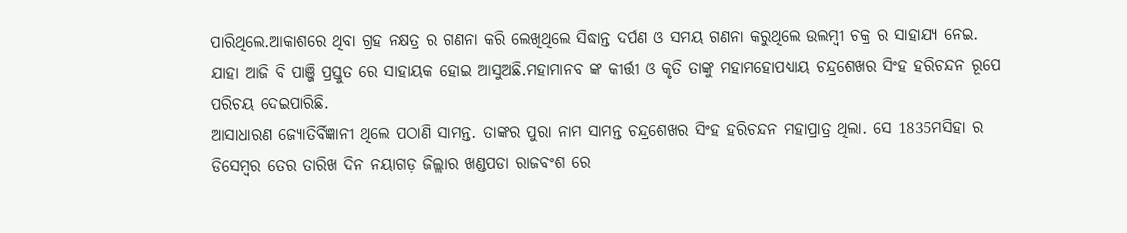ପାରିଥିଲେ.ଆକାଶରେ ଥିବା ଗ୍ରହ ନକ୍ଷତ୍ର ର ଗଣନା କରି ଲେଖିଥିଲେ ସିଦ୍ଧାନ୍ତ ଦର୍ପଣ ଓ ସମୟ ଗଣନା କରୁଥିଲେ ଉଲମ୍ବୀ ଚକ୍ର ର ସାହାଯ୍ୟ ନେଇ. ଯାହା ଆଜି ବି ପାଞ୍ଜି ପ୍ରସ୍ତୁତ ରେ ସାହାୟକ ହୋଇ ଆସୁଅଛି.ମହାମାନବ ଙ୍କ କୀର୍ତ୍ତୀ ଓ କୃତି ତାଙ୍କୁ ମହାମହୋପଧ୍ୟାୟ ଚନ୍ଦ୍ରଶେଖର ସିଂହ ହରିଚନ୍ଦନ ରୂପେ ପରିଚୟ ଦେଇପାରିଛି.
ଆସାଧାରଣ ଜ୍ୟୋତିର୍ବିଜ୍ଞାନୀ ଥିଲେ ପଠାଣି ସାମନ୍ତ. ତାଙ୍କର ପୁରା ନାମ ସାମନ୍ତ ଚନ୍ଦ୍ରଶେଖର ସିଂହ ହରିଚନ୍ଦନ ମହାପ୍ରାତ୍ର ଥିଲା. ସେ 1835ମସିହା ର ଡିସେମ୍ବର ତେର ତାରିଖ ଦିନ ନୟାଗଡ଼ ଜିଲ୍ଲାର ଖଣ୍ଡପଡା ରାଜବଂଶ ରେ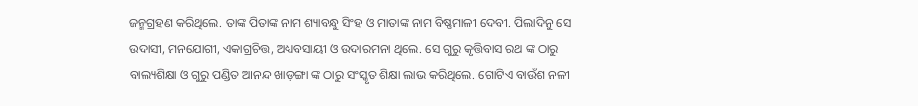ଜନ୍ମଗ୍ରହଣ କରିଥିଲେ. ତାଙ୍କ ପିତାଙ୍କ ନାମ ଶ୍ୟାବନ୍ଧୁ ସିଂହ ଓ ମାତାଙ୍କ ନାମ ବିଷ୍ଣମାଳୀ ଦେବୀ. ପିଲାଦିନୁ ସେ ଉଦାସୀ, ମନଯୋଗୀ, ଏକାଗ୍ରଚିତ୍ତ, ଅଧ୍ୟବସାୟୀ ଓ ଉଦାରମନା ଥିଲେ. ସେ ଗୁରୁ କୃତ୍ତିବାସ ରଥ ଙ୍କ ଠାରୁ ବାଲ୍ୟଶିକ୍ଷା ଓ ଗୁରୁ ପଣ୍ଡିତ ଆନନ୍ଦ ଖାଡ଼ଙ୍ଗା ଙ୍କ ଠାରୁ ସଂସ୍କୃତ ଶିକ୍ଷା ଲାଭ କରିଥିଲେ. ଗୋଟିଏ ବାଉଁଶ ନଳୀ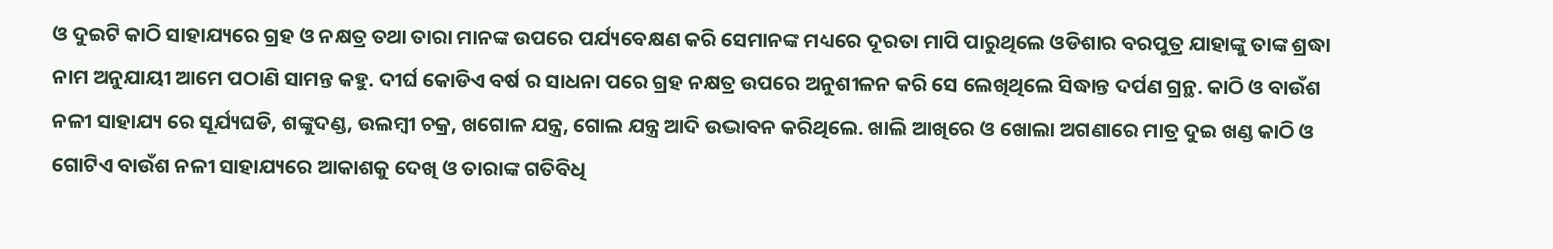ଓ ଦୁଇଟି କାଠି ସାହାଯ୍ୟରେ ଗ୍ରହ ଓ ନକ୍ଷତ୍ର ତଥା ତାରା ମାନଙ୍କ ଉପରେ ପର୍ଯ୍ୟବେକ୍ଷଣ କରି ସେମାନଙ୍କ ମଧ୍ୟରେ ଦୂରତା ମାପି ପାରୁଥିଲେ ଓଡିଶାର ବରପୁତ୍ର ଯାହାଙ୍କୁ ତାଙ୍କ ଶ୍ରଦ୍ଧା ନାମ ଅନୁଯାୟୀ ଆମେ ପଠାଣି ସାମନ୍ତ କହୁ. ଦୀର୍ଘ କୋଡିଏ ବର୍ଷ ର ସାଧନା ପରେ ଗ୍ରହ ନକ୍ଷତ୍ର ଉପରେ ଅନୁଶୀଳନ କରି ସେ ଲେଖିଥିଲେ ସିଦ୍ଧାନ୍ତ ଦର୍ପଣ ଗ୍ରନ୍ଥ. କାଠି ଓ ବାଉଁଶ ନଳୀ ସାହାଯ୍ୟ ରେ ସୂର୍ଯ୍ୟଘଡି, ଶଙ୍କୁଦଣ୍ଡ, ଉଲମ୍ବୀ ଚକ୍ର, ଖଗୋଳ ଯନ୍ତ୍ର, ଗୋଲ ଯନ୍ତ୍ର ଆଦି ଉଦ୍ଭାବନ କରିଥିଲେ. ଖାଲି ଆଖିରେ ଓ ଖୋଲା ଅଗଣାରେ ମାତ୍ର ଦୁଇ ଖଣ୍ଡ କାଠି ଓ ଗୋଟିଏ ବାଉଁଶ ନଳୀ ସାହାଯ୍ୟରେ ଆକାଶକୁ ଦେଖି ଓ ତାରାଙ୍କ ଗତିବିଧି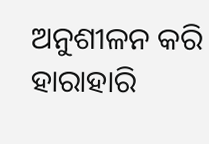ଅନୁଶୀଳନ କରି ହାରାହାରି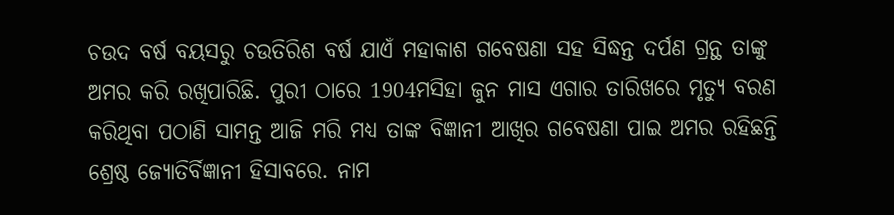ଚଉଦ ବର୍ଷ ବୟସରୁ ଚଉତିରିଶ ବର୍ଷ ଯାଏଁ ମହାକାଶ ଗବେଷଣା ସହ ସିଦ୍ଧନ୍ତ ଦର୍ପଣ ଗ୍ରନ୍ଥ ତାଙ୍କୁ ଅମର କରି ରଖିପାରିଛି. ପୁରୀ ଠାରେ 1904ମସିହା ଜୁନ ମାସ ଏଗାର ତାରିଖରେ ମୃତ୍ୟୁ ବରଣ କରିଥିବା ପଠାଣି ସାମନ୍ତ ଆଜି ମରି ମଧ୍ୟ ତାଙ୍କ ବିଜ୍ଞାନୀ ଆଖିର ଗବେଷଣା ପାଇ ଅମର ରହିଛନ୍ତି ଶ୍ରେଷ୍ଠ ଜ୍ୟୋତିର୍ବିଜ୍ଞାନୀ ହିସାବରେ. ନାମ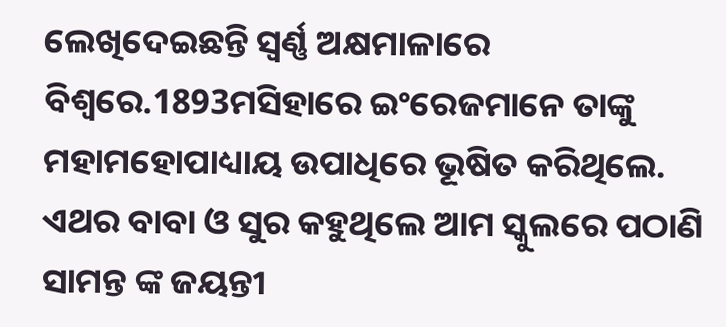ଲେଖିଦେଇଛନ୍ତି ସ୍ବର୍ଣ୍ଣ ଅକ୍ଷମାଳାରେ ବିଶ୍ୱରେ.1893ମସିହାରେ ଇଂରେଜମାନେ ତାଙ୍କୁ ମହାମହୋପାଧ୍ୟାୟ ଉପାଧିରେ ଭୂଷିତ କରିଥିଲେ.
ଏଥର ବାବା ଓ ସୁର କହୁଥିଲେ ଆମ ସ୍କୁଲରେ ପଠାଣି ସାମନ୍ତ ଙ୍କ ଜୟନ୍ତୀ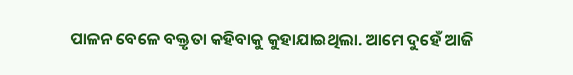ପାଳନ ବେଳେ ବକ୍ତୃତା କହିବାକୁ କୁହାଯାଇଥିଲା. ଆମେ ଦୁହେଁ ଆଜି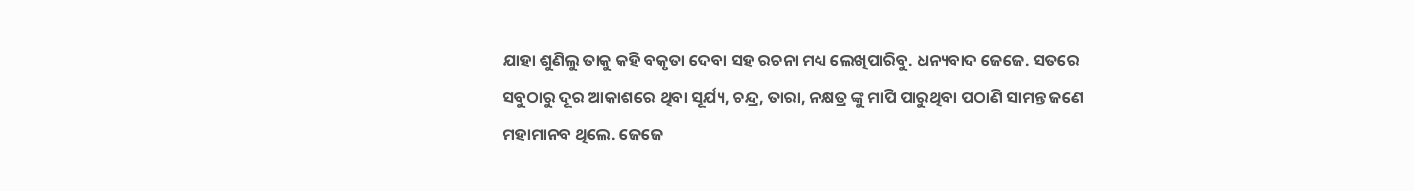ଯାହା ଶୁଣିଲୁ ତାକୁ କହି ବକୃତା ଦେବା ସହ ରଚନା ମଧ୍ୟ ଲେଖିପାରିବୁ. ଧନ୍ୟବାଦ ଜେଜେ. ସତରେ ସବୁଠାରୁ ଦୂର ଆକାଶରେ ଥିବା ସୂର୍ଯ୍ୟ, ଚନ୍ଦ୍ର, ତାରା, ନକ୍ଷତ୍ର ଙ୍କୁ ମାପି ପାରୁଥିବା ପଠାଣି ସାମନ୍ତ ଜଣେ ମହାମାନବ ଥିଲେ. ଜେଜେ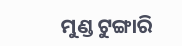ମୁଣ୍ଡ ଟୁଙ୍ଗାରି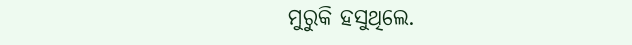ମୁରୁକି ହସୁଥିଲେ.